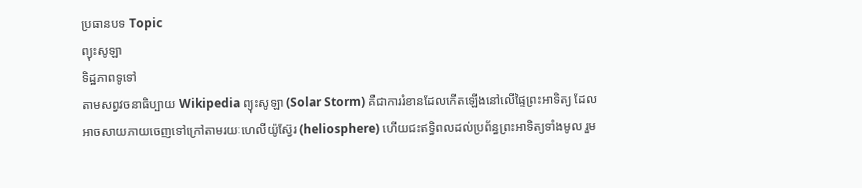ប្រធានបទ Topic
ព្យុះសូឡា
ទិដ្ឋភាពទូទៅ
តាមសព្វវចនាធិប្បាយ Wikipedia ព្យុះសូឡា (Solar Storm) គឺជាការរំខានដែលកើតឡើងនៅលើផ្ទៃព្រះអាទិត្យ ដែលអាចសាយភាយចេញទៅក្រៅតាមរយៈហេលីយ៉ូស្វ៊ែរ (heliosphere) ហើយជះឥទ្ធិពលដល់ប្រព័ន្ធព្រះអាទិត្យទាំងមូល រួម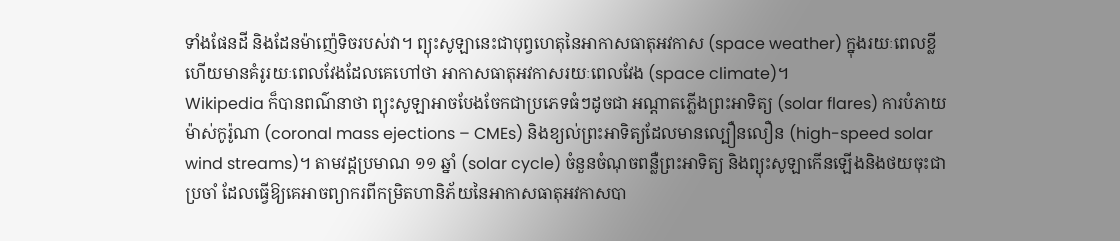ទាំងផែនដី និងដែនម៉ាញ៉េទិចរបស់វា។ ព្យុះសូឡានេះជាបុព្វហេតុនៃអាកាសធាតុអវកាស (space weather) ក្នុងរយៈពេលខ្លី ហើយមានគំរូរយៈពេលវែងដែលគេហៅថា អាកាសធាតុអវកាសរយៈពេលវែង (space climate)។
Wikipedia ក៏បានពណ៌នាថា ព្យុះសូឡាអាចបែងចែកជាប្រភេទធំៗដូចជា អណ្តាតភ្លើងព្រះអាទិត្យ (solar flares) ការបំភាយម៉ាស់កូរ៉ូណា (coronal mass ejections – CMEs) និងខ្យល់ព្រះអាទិត្យដែលមានល្បឿនលឿន (high-speed solar wind streams)។ តាមវដ្តប្រមាណ ១១ ឆ្នាំ (solar cycle) ចំនួនចំណុចពន្លឺព្រះអាទិត្យ និងព្យុះសូឡាកើនឡើងនិងថយចុះជាប្រចាំ ដែលធ្វើឱ្យគេអាចព្យាករពីកម្រិតហានិភ័យនៃអាកាសធាតុអវកាសបា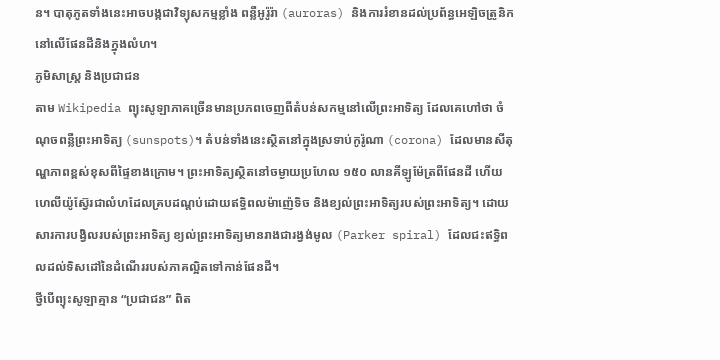ន។ បាតុភូតទាំងនេះអាចបង្កជាវិទ្យុសកម្មខ្លាំង ពន្លឺអូរ៉ូរ៉ា (auroras) និងការរំខានដល់ប្រព័ន្ធអេឡិចត្រូនិកនៅលើផែនដីនិងក្នុងលំហ។
ភូមិសាស្ត្រ និងប្រជាជន
តាម Wikipedia ព្យុះសូឡាភាគច្រើនមានប្រភពចេញពីតំបន់សកម្មនៅលើព្រះអាទិត្យ ដែលគេហៅថា ចំណុចពន្លឺព្រះអាទិត្យ (sunspots)។ តំបន់ទាំងនេះស្ថិតនៅក្នុងស្រទាប់កូរ៉ូណា (corona) ដែលមានសីតុណ្ហភាពខ្ពស់ខុសពីផ្ទៃខាងក្រោម។ ព្រះអាទិត្យស្ថិតនៅចម្ងាយប្រហែល ១៥០ លានគីឡូម៉ែត្រពីផែនដី ហើយហេលីយ៉ូស្វ៊ែរជាលំហដែលគ្របដណ្ដប់ដោយឥទ្ធិពលម៉ាញ៉េទិច និងខ្យល់ព្រះអាទិត្យរបស់ព្រះអាទិត្យ។ ដោយសារការបង្វិលរបស់ព្រះអាទិត្យ ខ្យល់ព្រះអាទិត្យមានរាងជារង្វង់មូល (Parker spiral) ដែលជះឥទ្ធិពលដល់ទិសដៅនៃដំណើររបស់ភាគល្អិតទៅកាន់ផែនដី។
ថ្វីបើព្យុះសូឡាគ្មាន “ប្រជាជន” ពិត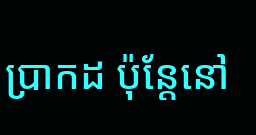ប្រាកដ ប៉ុន្តែនៅ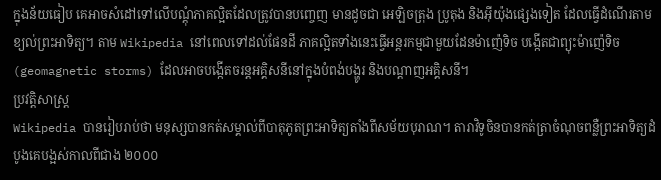ក្នុងន័យធៀប គេអាចសំដៅទៅលើបណ្តុំភាគល្អិតដែលត្រូវបានបញ្ចេញ មានដូចជា អេឡិចត្រុង ប្រូតុង និងអ៊ីយ៉ុងផ្សេងទៀត ដែលធ្វើដំណើរតាមខ្យល់ព្រះអាទិត្យ។ តាម Wikipedia នៅពេលទៅដល់ផែនដី ភាគល្អិតទាំងនេះធ្វើអន្តរកម្មជាមួយដែនម៉ាញ៉េទិច បង្កើតជាព្យុះម៉ាញ៉េទិច (geomagnetic storms) ដែលអាចបង្កើតចរន្តអគ្គិសនីនៅក្នុងបំពង់បង្ហូរ និងបណ្តាញអគ្គិសនី។
ប្រវត្តិសាស្ត្រ
Wikipedia បានរៀបរាប់ថា មនុស្សបានកត់សម្គាល់ពីបាតុភូតព្រះអាទិត្យតាំងពីសម័យបុរាណ។ តារាវិទូចិនបានកត់ត្រាចំណុចពន្លឺព្រះអាទិត្យដំបូងគេបង្អស់កាលពីជាង ២០០០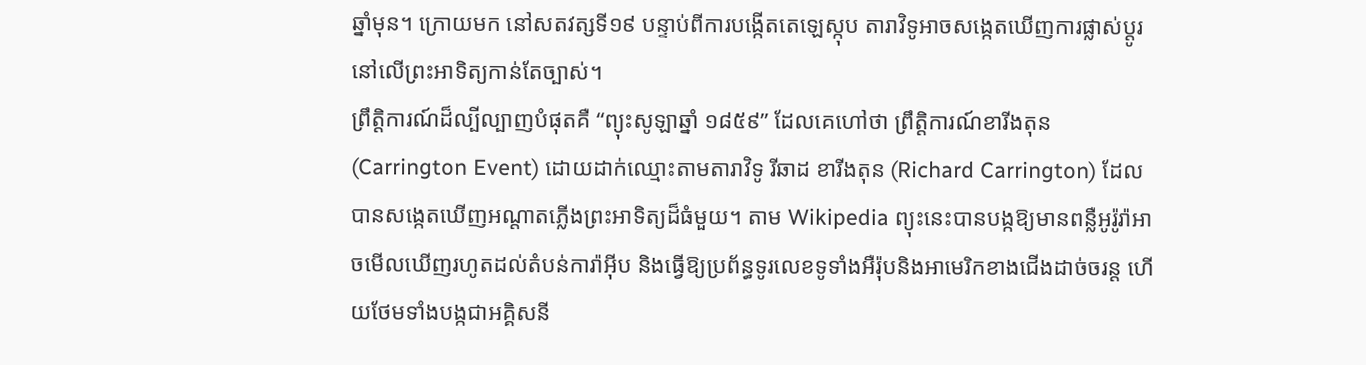ឆ្នាំមុន។ ក្រោយមក នៅសតវត្សទី១៩ បន្ទាប់ពីការបង្កើតតេឡេស្កុប តារាវិទូអាចសង្កេតឃើញការផ្លាស់ប្តូរនៅលើព្រះអាទិត្យកាន់តែច្បាស់។
ព្រឹត្តិការណ៍ដ៏ល្បីល្បាញបំផុតគឺ “ព្យុះសូឡាឆ្នាំ ១៨៥៩” ដែលគេហៅថា ព្រឹត្តិការណ៍ខារីងតុន (Carrington Event) ដោយដាក់ឈ្មោះតាមតារាវិទូ រីឆាដ ខារីងតុន (Richard Carrington) ដែលបានសង្កេតឃើញអណ្តាតភ្លើងព្រះអាទិត្យដ៏ធំមួយ។ តាម Wikipedia ព្យុះនេះបានបង្កឱ្យមានពន្លឺអូរ៉ូរ៉ាអាចមើលឃើញរហូតដល់តំបន់ការ៉ាអ៊ីប និងធ្វើឱ្យប្រព័ន្ធទូរលេខទូទាំងអឺរ៉ុបនិងអាមេរិកខាងជើងដាច់ចរន្ត ហើយថែមទាំងបង្កជាអគ្គិសនី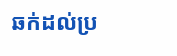ឆក់ដល់ប្រ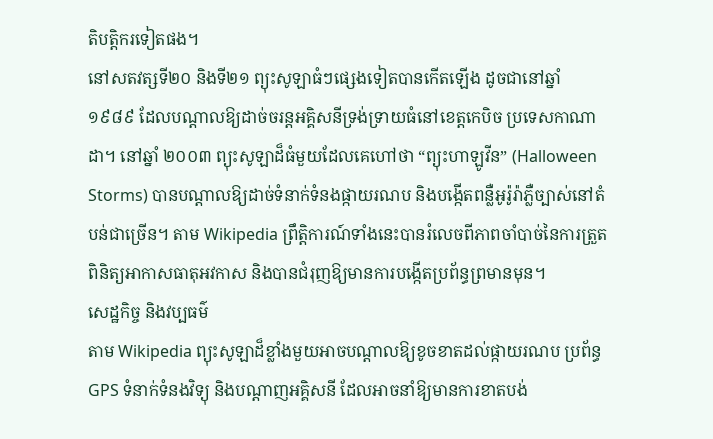តិបត្តិករទៀតផង។
នៅសតវត្សទី២០ និងទី២១ ព្យុះសូឡាធំៗផ្សេងទៀតបានកើតឡើង ដូចជានៅឆ្នាំ ១៩៨៩ ដែលបណ្តាលឱ្យដាច់ចរន្តអគ្គិសនីទ្រង់ទ្រាយធំនៅខេត្តកេបិច ប្រទេសកាណាដា។ នៅឆ្នាំ ២០០៣ ព្យុះសូឡាដ៏ធំមួយដែលគេហៅថា “ព្យុះហាឡូវីន” (Halloween Storms) បានបណ្តាលឱ្យដាច់ទំនាក់ទំនងផ្កាយរណប និងបង្កើតពន្លឺអូរ៉ូរ៉ាភ្លឺច្បាស់នៅតំបន់ជាច្រើន។ តាម Wikipedia ព្រឹត្តិការណ៍ទាំងនេះបានរំលេចពីភាពចាំបាច់នៃការត្រួតពិនិត្យអាកាសធាតុអវកាស និងបានជំរុញឱ្យមានការបង្កើតប្រព័ន្ធព្រមានមុន។
សេដ្ឋកិច្ច និងវប្បធម៌
តាម Wikipedia ព្យុះសូឡាដ៏ខ្លាំងមួយអាចបណ្តាលឱ្យខូចខាតដល់ផ្កាយរណប ប្រព័ន្ធ GPS ទំនាក់ទំនងវិទ្យុ និងបណ្តាញអគ្គិសនី ដែលអាចនាំឱ្យមានការខាតបង់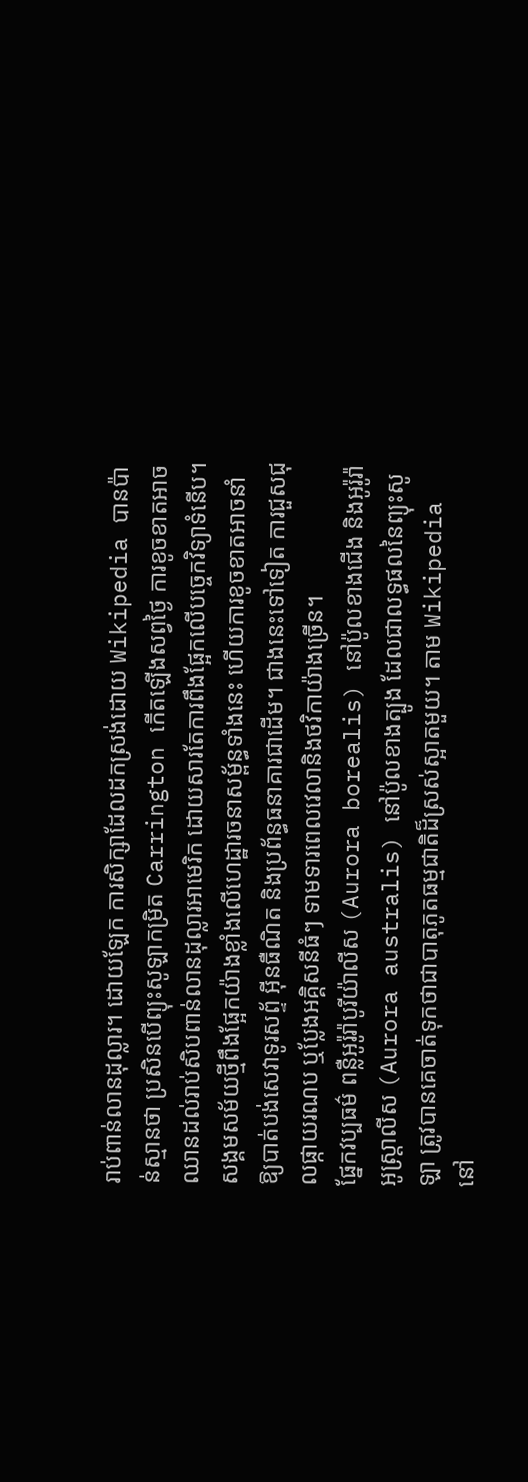រាប់ពាន់លានដុល្លារ។ ដោយឡែក ការសិក្សាដែលដកស្រង់ដោយ Wikipedia បានប៉ាន់ស្មានថា ប្រសិនបើព្យុះសូឡាកម្រិត Carrington កើតឡើងសព្វថ្ងៃ ការខូចខាតអាចឈានដល់រាប់សិបពាន់លានដុល្លារអាមេរិក ដោយសារតែការពឹងផ្អែកលើបច្ចេកវិទ្យាទំនើប។ សង្គមសម័យថ្មីពឹងផ្អែកយ៉ាងខ្លាំងលើហេដ្ឋារចនាសម្ព័ន្ធទាំងនេះ ហើយការខូចខាតអាចនាំឱ្យបាត់បង់សេវាទូរសព្ទ័ អ៊ីនធឺណិត និងប្រព័ន្ធធនាគារជាដើម។ ជាងនេះទៅទៀត ការជួសជុលផ្កាយរណប ឬប្លែងអគ្គិសនីធំៗ ទាមទារពេលវេលានិងថវិកាយ៉ាងច្រើន។
ផ្នែកវប្បធម៌ ពន្លឺអូរ៉ូរ៉ាបូរីយ៉ាលីស (Aurora borealis) នៅប៉ូលខាងជើង និងអូរ៉ូរ៉ាអូស្ត្រាលីស (Aurora australis) នៅប៉ូលខាងត្បូង ដែលជាលទ្ធផលនៃព្យុះសូឡា ត្រូវបានគេចាត់ទុកថាជាបាតុភូតធម្មជាតិដ៏ស្រស់ស្អាតមួយ។ តាម Wikipedia នៅ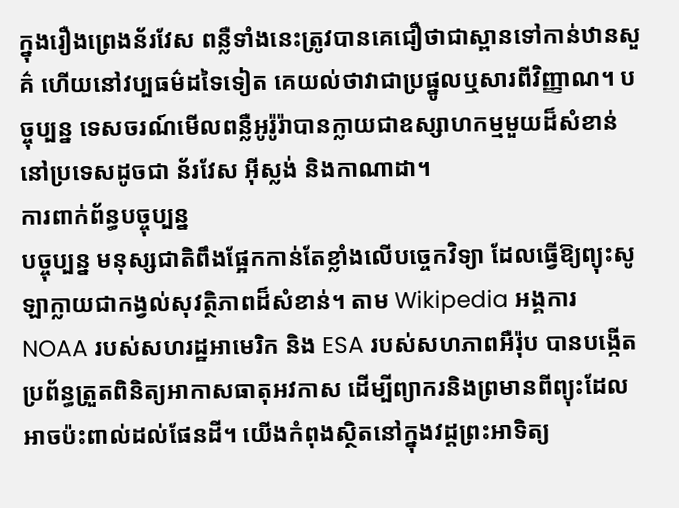ក្នុងរឿងព្រេងន័រវែស ពន្លឺទាំងនេះត្រូវបានគេជឿថាជាស្ពានទៅកាន់ឋានសួគ៌ ហើយនៅវប្បធម៌ដទៃទៀត គេយល់ថាវាជាប្រផ្នូលឬសារពីវិញ្ញាណ។ បច្ចុប្បន្ន ទេសចរណ៍មើលពន្លឺអូរ៉ូរ៉ាបានក្លាយជាឧស្សាហកម្មមួយដ៏សំខាន់នៅប្រទេសដូចជា ន័រវែស អ៊ីស្លង់ និងកាណាដា។
ការពាក់ព័ន្ធបច្ចុប្បន្ន
បច្ចុប្បន្ន មនុស្សជាតិពឹងផ្អែកកាន់តែខ្លាំងលើបច្ចេកវិទ្យា ដែលធ្វើឱ្យព្យុះសូឡាក្លាយជាកង្វល់សុវត្ថិភាពដ៏សំខាន់។ តាម Wikipedia អង្គការ NOAA របស់សហរដ្ឋអាមេរិក និង ESA របស់សហភាពអឺរ៉ុប បានបង្កើតប្រព័ន្ធត្រួតពិនិត្យអាកាសធាតុអវកាស ដើម្បីព្យាករនិងព្រមានពីព្យុះដែលអាចប៉ះពាល់ដល់ផែនដី។ យើងកំពុងស្ថិតនៅក្នុងវដ្តព្រះអាទិត្យ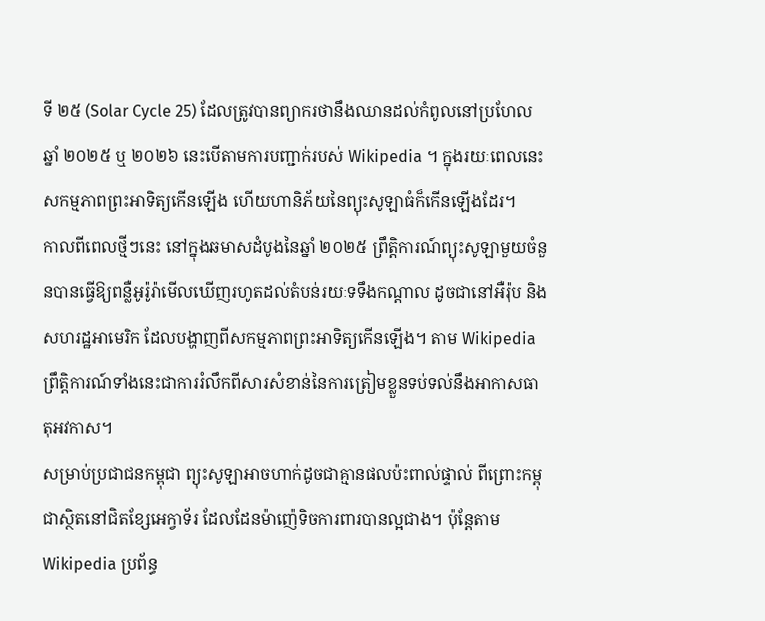ទី ២៥ (Solar Cycle 25) ដែលត្រូវបានព្យាករថានឹងឈានដល់កំពូលនៅប្រហែលឆ្នាំ ២០២៥ ឬ ២០២៦ នេះបើតាមការបញ្ជាក់របស់ Wikipedia ។ ក្នុងរយៈពេលនេះ សកម្មភាពព្រះអាទិត្យកើនឡើង ហើយហានិភ័យនៃព្យុះសូឡាធំក៏កើនឡើងដែរ។
កាលពីពេលថ្មីៗនេះ នៅក្នុងឆមាសដំបូងនៃឆ្នាំ ២០២៥ ព្រឹត្តិការណ៍ព្យុះសូឡាមួយចំនួនបានធ្វើឱ្យពន្លឺអូរ៉ូរ៉ាមើលឃើញរហូតដល់តំបន់រយៈទទឹងកណ្តាល ដូចជានៅអឺរ៉ុប និងសហរដ្ឋអាមេរិក ដែលបង្ហាញពីសកម្មភាពព្រះអាទិត្យកើនឡើង។ តាម Wikipedia ព្រឹត្តិការណ៍ទាំងនេះជាការរំលឹកពីសារសំខាន់នៃការត្រៀមខ្លួនទប់ទល់នឹងអាកាសធាតុអវកាស។
សម្រាប់ប្រជាជនកម្ពុជា ព្យុះសូឡាអាចហាក់ដូចជាគ្មានផលប៉ះពាល់ផ្ទាល់ ពីព្រោះកម្ពុជាស្ថិតនៅជិតខ្សែអេក្វាទ័រ ដែលដែនម៉ាញ៉េទិចការពារបានល្អជាង។ ប៉ុន្តែតាម Wikipedia ប្រព័ន្ធ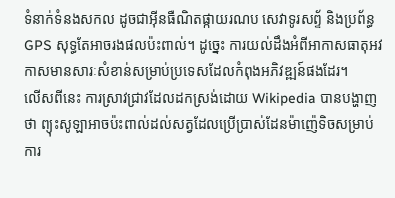ទំនាក់ទំនងសកល ដូចជាអ៊ីនធឺណិតផ្កាយរណប សេវាទូរសព្ទ័ និងប្រព័ន្ធ GPS សុទ្ធតែអាចរងផលប៉ះពាល់។ ដូច្នេះ ការយល់ដឹងអំពីអាកាសធាតុអវកាសមានសារៈសំខាន់សម្រាប់ប្រទេសដែលកំពុងអភិវឌ្ឍន៍ផងដែរ។
លើសពីនេះ ការស្រាវជ្រាវដែលដកស្រង់ដោយ Wikipedia បានបង្ហាញថា ព្យុះសូឡាអាចប៉ះពាល់ដល់សត្វដែលប្រើប្រាស់ដែនម៉ាញ៉េទិចសម្រាប់ការ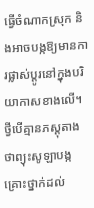ធ្វើចំណាកស្រុក និងអាចបង្កឱ្យមានការផ្លាស់ប្តូរនៅក្នុងបរិយាកាសខាងលើ។ ថ្វីបើគ្មានភស្ដុតាងថាព្យុះសូឡាបង្កគ្រោះថ្នាក់ដល់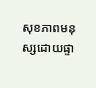សុខភាពមនុស្សដោយផ្ទា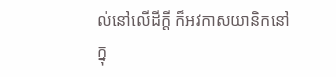ល់នៅលើដីក្ដី ក៏អវកាសយានិកនៅក្នុ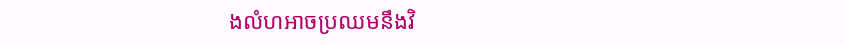ងលំហអាចប្រឈមនឹងវិ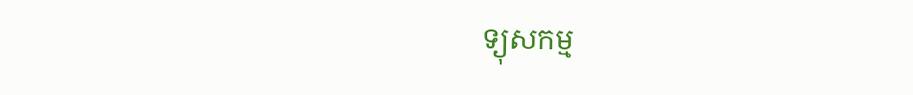ទ្យុសកម្ម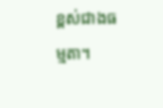ខ្ពស់ជាងធម្មតា។